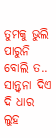ତୁମକୁ ଭୁଲି ପାରୁନି ବୋଲି ତ..
ସାନ୍ତ୍ୱନା ଦିଏ ଦି ଧାର ଲୁହ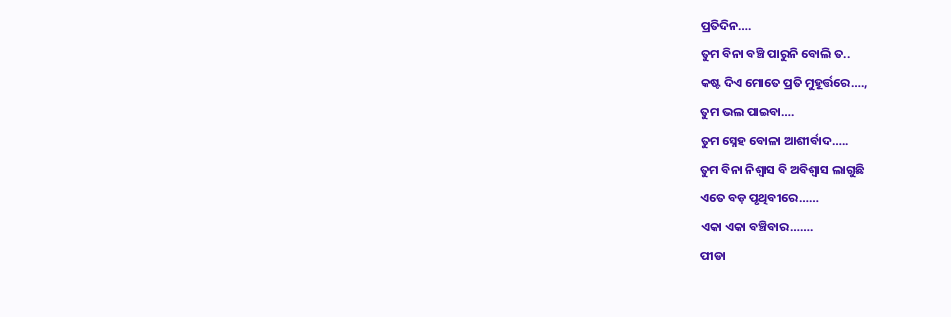ପ୍ରତିଦିନ….
ତୁମ ବିନା ବଞ୍ଚି ପାରୁନି ବୋଲି ତ..
କଷ୍ଟ ଦିଏ ମୋତେ ପ୍ରତି ମୁହୂର୍ତ୍ତରେ….,
ତୁମ ଭଲ ପାଇବା….
ତୁମ ସ୍ନେହ ବୋଳା ଆଶୀର୍ବାଦ…..
ତୁମ ବିନା ନିଶ୍ୱାସ ବି ଅବିଶ୍ୱାସ ଲାଗୁଛି
ଏତେ ବଡ଼ ପୃଥିବୀରେ……
ଏକା ଏକା ବଞ୍ଚିବାର…….
ପୀଡା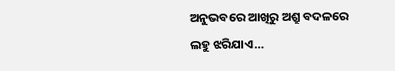ଅନୁଭବରେ ଆଖିରୁ ଅଶ୍ରୁ ବଦଳରେ
ଲହୁ ଝରିଯାଏ…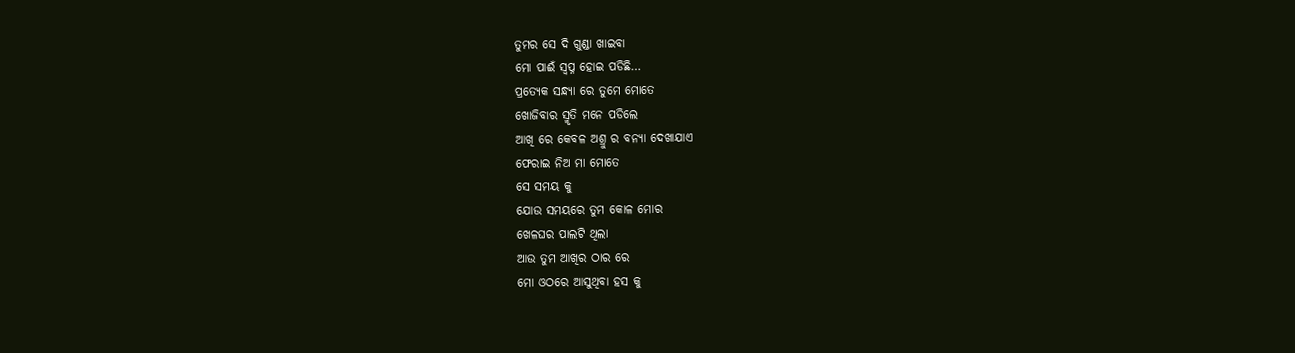ତୁମର ସେ ଦି ଗୁଣ୍ଡା ଖାଇବା
ମୋ ପାଈଁ ସ୍ବପ୍ନ ହୋଇ ପଡିଛି…
ପ୍ରତ୍ୟେକ ସନ୍ଧ୍ୟା ରେ ତୁମେ ମୋତେ
ଖୋଜିବାର ସ୍ମୃତି ମନେ ପଡିଲେ
ଆଖି ରେ କେବଳ ଅଶ୍ରୁ ର ବନ୍ୟା ଦେଖାଯାଏ
ଫେରାଇ ନିଅ ମା ମୋତେ
ସେ ସମୟ କୁ
ଯୋଉ ସମୟରେ ତୁମ କୋଳ ମୋର
ଖେଳଘର ପାଲଟି ଥିଲା
ଆଉ ତୁମ ଆଖିର ଠାର ରେ
ମୋ ଓଠରେ ଆସୁଥିବା ହସ କୁ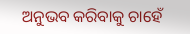ଅନୁଭବ କରିବାକୁ ଚାହେଁ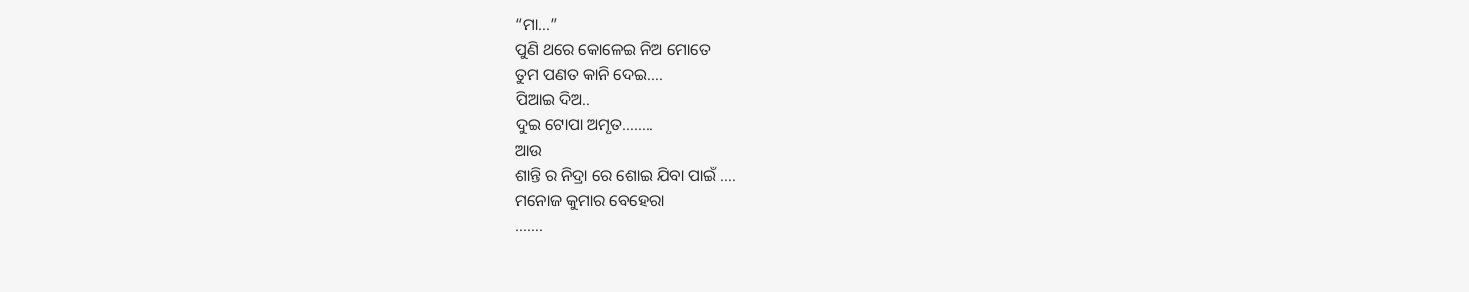“ମା…”
ପୁଣି ଥରେ କୋଳେଇ ନିଅ ମୋତେ
ତୁମ ପଣତ କାନି ଦେଇ….
ପିଆଇ ଦିଅ..
ଦୁଇ ଟୋପା ଅମୃତ……..
ଆଉ
ଶାନ୍ତି ର ନିଦ୍ରା ରେ ଶୋଇ ଯିବା ପାଇଁ ….
ମନୋଜ କୁମାର ବେହେରା
…….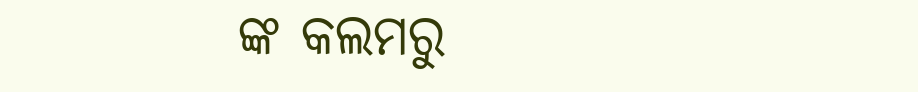ଙ୍କ କଲମରୁ